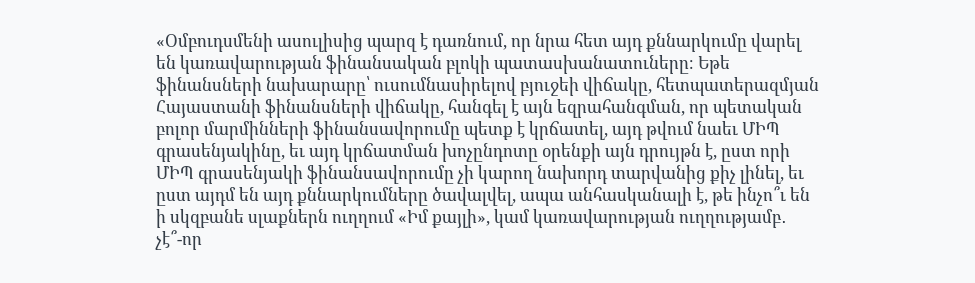«Օմբուդսմենի ասուլիսից պարզ է դառնում, որ նրա հետ այդ քննարկումը վարել են կառավարության ֆինանսական բլոկի պատասխանատուները։ Եթե ֆինանսների նախարարը՝ ուսումնասիրելով բյուջեի վիճակը, հետպատերազմյան Հայաստանի ֆինանսների վիճակը, հանգել է այն եզրահանգման, որ պետական բոլոր մարմինների ֆինանսավորումը պետք է կրճատել, այդ թվում նաեւ ՄԻՊ գրասենյակինը, եւ այդ կրճատման խոչընդոտը օրենքի այն դրույթն է, ըստ որի ՄԻՊ գրասենյակի ֆինանսավորումը չի կարող նախորդ տարվանից քիչ լինել, եւ ըստ այդմ են այդ քննարկումները ծավալվել, ապա անհասկանալի է, թե ինչո՞ւ են ի սկզբանե սլաքներն ուղղում «Իմ քայլի», կամ կառավարության ուղղությամբ․ չէ՞-որ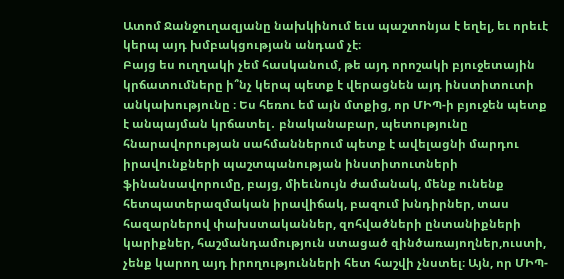Ատոմ Ջանջուղազյանը նախկինում եւս պաշտոնյա է եղել, եւ որեւէ կերպ այդ խմբակցության անդամ չէ։
Բայց ես ուղղակի չեմ հասկանում, թե այդ որոշակի բյուջետային կրճատումները ի՞նչ կերպ պետք է վերացնեն այդ ինստիտուտի անկախությունը ։ Ես հեռու եմ այն մտքից, որ ՄԻՊ-ի բյուջեն պետք է անպայման կրճատել․ բնականաբար, պետությունը հնարավորության սահմաններում պետք է ավելացնի մարդու իրավունքների պաշտպանության ինստիտուտների ֆինանսավորումը, բայց, միեւնույն ժամանակ, մենք ունենք հետպատերազմական իրավիճակ, բազում խնդիրներ, տաս հազարներով փախստականներ, զոհվածների ընտանիքների կարիքներ, հաշմանդամություն ստացած զինծառայողներ,ուստի, չենք կարող այդ իրողությունների հետ հաշվի չնստել։ Այն, որ ՄԻՊ-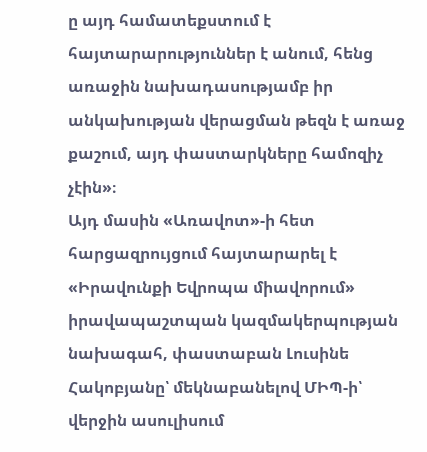ը այդ համատեքստում է հայտարարություններ է անում, հենց առաջին նախադասությամբ իր անկախության վերացման թեզն է առաջ քաշում, այդ փաստարկները համոզիչ չէին»։
Այդ մասին «Առավոտ»-ի հետ հարցազրույցում հայտարարել է «Իրավունքի Եվրոպա միավորում» իրավապաշտպան կազմակերպության նախագահ, փաստաբան Լուսինե Հակոբյանը՝ մեկնաբանելով ՄԻՊ-ի՝ վերջին ասուլիսում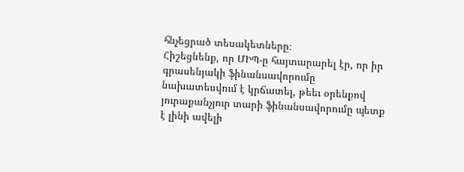հնչեցրած տեսակետները։
Հիշեցնենք, որ ՄԻՊ-ը հայտարարել էր, որ իր գրասենյակի ֆինանսավորումը նախատեսվում է կրճատել, թեեւ օրենքով յուրաքանչյուր տարի ֆինանսավորումը պետք է լինի ավելի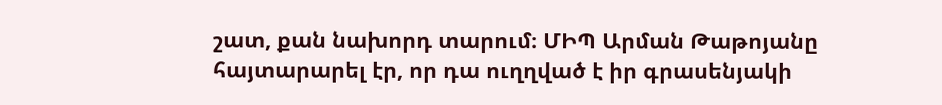շատ, քան նախորդ տարում։ ՄԻՊ Արման Թաթոյանը հայտարարել էր, որ դա ուղղված է իր գրասենյակի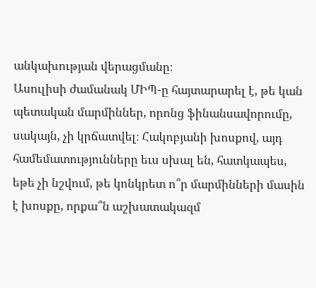անկախության վերացմանը։
Ասուլիսի ժամանակ ՄԻՊ-ը հայտարարել է, թե կան պետական մարմիններ, որոնց ֆինանսավորումը, սակայն, չի կրճատվել։ Հակոբյանի խոսքով, այդ համեմատությունները եւս սխալ են, հատկապես, եթե չի նշվում, թե կոնկրետ ո՞ր մարմինների մասին է խոսքը, որքա՞ն աշխատակազմ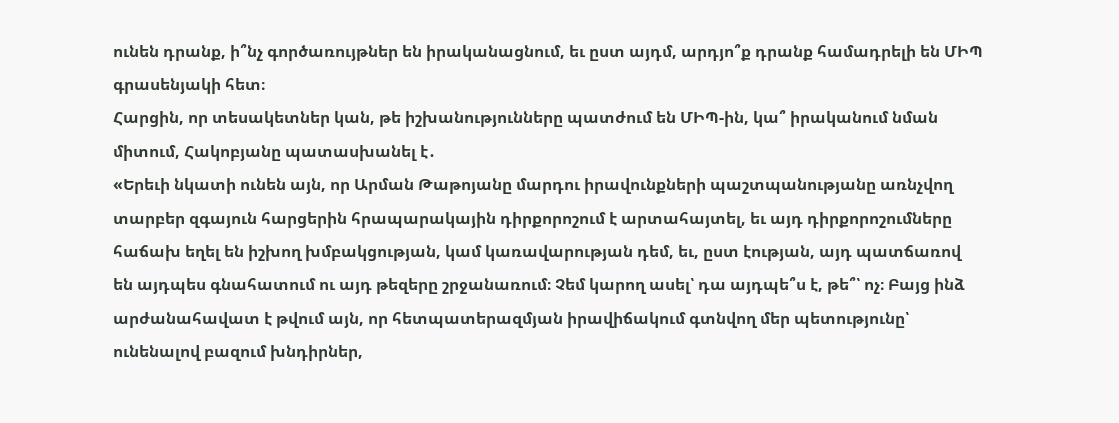ունեն դրանք, ի՞նչ գործառույթներ են իրականացնում, եւ ըստ այդմ, արդյո՞ք դրանք համադրելի են ՄԻՊ գրասենյակի հետ։
Հարցին, որ տեսակետներ կան, թե իշխանությունները պատժում են ՄԻՊ-ին, կա՞ իրականում նման միտում, Հակոբյանը պատասխանել է․
«Երեւի նկատի ունեն այն, որ Արման Թաթոյանը մարդու իրավունքների պաշտպանությանը առնչվող տարբեր զգայուն հարցերին հրապարակային դիրքորոշում է արտահայտել, եւ այդ դիրքորոշումները հաճախ եղել են իշխող խմբակցության, կամ կառավարության դեմ, եւ, ըստ էության, այդ պատճառով են այդպես գնահատում ու այդ թեզերը շրջանառում։ Չեմ կարող ասել՝ դա այդպե՞ս է, թե՞՝ ոչ։ Բայց ինձ արժանահավատ է թվում այն, որ հետպատերազմյան իրավիճակում գտնվող մեր պետությունը՝ ունենալով բազում խնդիրներ,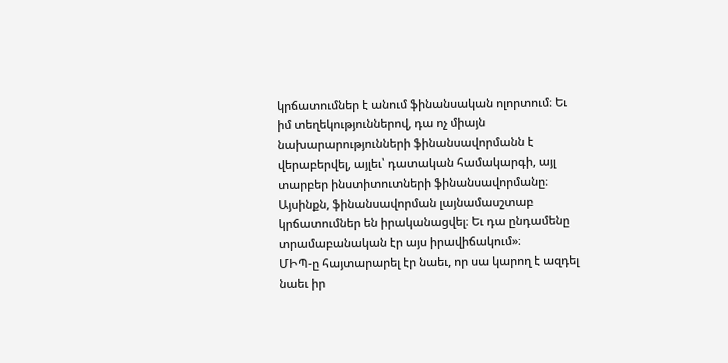կրճատումներ է անում ֆինանսական ոլորտում։ Եւ իմ տեղեկություններով, դա ոչ միայն նախարարությունների ֆինանսավորմանն է վերաբերվել, այլեւ՝ դատական համակարգի, այլ տարբեր ինստիտուտների ֆինանսավորմանը։ Այսինքն, ֆինանսավորման լայնամասշտաբ կրճատումներ են իրականացվել։ Եւ դա ընդամենը տրամաբանական էր այս իրավիճակում»։
ՄԻՊ-ը հայտարարել էր նաեւ, որ սա կարող է ազդել նաեւ իր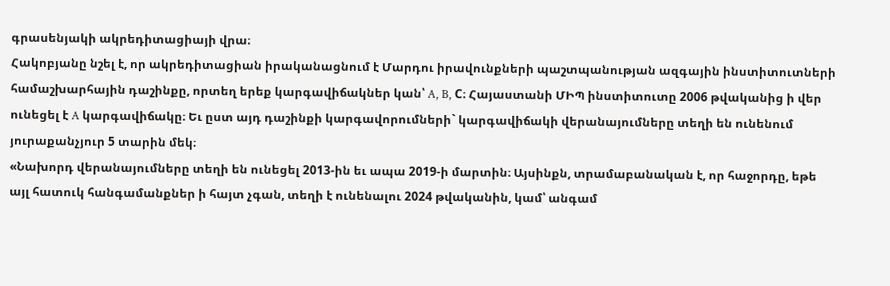գրասենյակի ակրեդիտացիայի վրա։
Հակոբյանը նշել է, որ ակրեդիտացիան իրականացնում է Մարդու իրավունքների պաշտպանության ազգային ինստիտուտների համաշխարհային դաշինքը, որտեղ երեք կարգավիճակներ կան՝ A, B, C։ Հայաստանի ՄԻՊ ինստիտուտը 2006 թվականից ի վեր ունեցել է A կարգավիճակը։ Եւ ըստ այդ դաշինքի կարգավորումների` կարգավիճակի վերանայումները տեղի են ունենում յուրաքանչյուր 5 տարին մեկ։
«Նախորդ վերանայումները տեղի են ունեցել 2013-ին եւ ապա 2019-ի մարտին։ Այսինքն, տրամաբանական է, որ հաջորդը, եթե այլ հատուկ հանգամանքներ ի հայտ չգան, տեղի է ունենալու 2024 թվականին, կամ՝ անգամ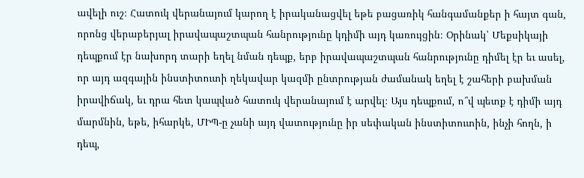ավելի ուշ։ Հատուկ վերանայում կարող է իրականացվել եթե բացառիկ հանգամանքեր ի հայտ գան, որոնց վերաբերյալ իրավապաշտպան հանրությունը կդիմի այդ կառույցին։ Օրինակ՝ Մեքսիկայի դեպքում էր նախորդ տարի եղել նման դեպք, երբ իրավապաշտպան հանրությունը դիմել էր եւ ասել, որ այդ ազգային ինստիտուտի ղեկավար կազմի ընտրության ժամանակ եղել է շահերի բախման իրավիճակ, եւ դրա հետ կապված հատուկ վերանայում է արվել։ Այս դեպքում, ո՞վ պետք է դիմի այդ մարմնին, եթե, իհարկե, ՄԻՊ-ը չանի այդ վատությունը իր սեփական ինստիտուտին, ինչի հողն, ի դեպ,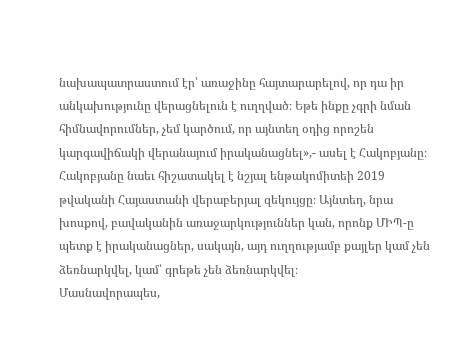նախապատրաստում էր՝ առաջինը հայտարարելով, որ դա իր անկախությունը վերացնելուն է ուղղված։ Եթե ինքը չգրի նման հիմնավորումներ, չեմ կարծում, որ այնտեղ օդից որոշեն կարգավիճակի վերանայում իրականացնել»,- ասել է Հակոբյանը։
Հակոբյանը նաեւ հիշատակել է նշյալ ենթակոմիտեի 2019 թվականի Հայաստանի վերաբերյալ զեկույցը։ Այնտեղ, նրա խոսքով, բավականին առաջարկություններ կան, որոնք ՄԻՊ-ը պետք է իրականացներ, սակայն, այդ ուղղությամբ քայլեր կամ չեն ձեռնարկվել, կամ՝ գրեթե չեն ձեռնարկվել։
Մասնավորապես,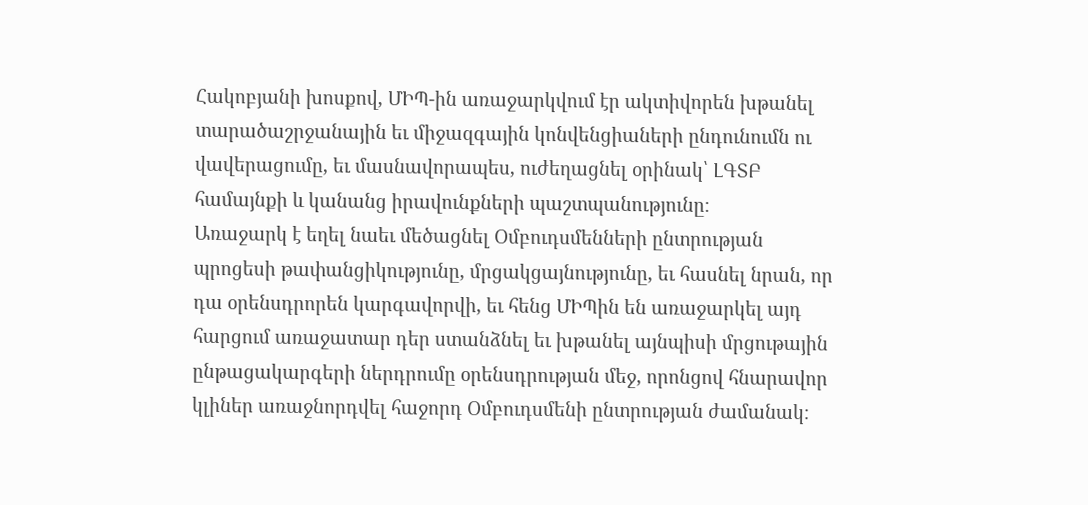Հակոբյանի խոսքով, ՄԻՊ-ին առաջարկվում էր ակտիվորեն խթանել տարածաշրջանային եւ միջազգային կոնվենցիաների ընդունումն ու վավերացումը, եւ մասնավորապես, ուժեղացնել օրինակ՝ ԼԳՏԲ համայնքի և կանանց իրավունքների պաշտպանությունը։
Առաջարկ է եղել նաեւ մեծացնել Օմբուդսմենների ընտրության պրոցեսի թափանցիկությունը, մրցակցայնությունը, եւ հասնել նրան, որ դա օրենսդրորեն կարգավորվի, եւ հենց ՄԻՊին են առաջարկել այդ հարցում առաջատար դեր ստանձնել եւ խթանել այնպիսի մրցութային ընթացակարգերի ներդրումը օրենսդրության մեջ, որոնցով հնարավոր կլիներ առաջնորդվել հաջորդ Օմբուդսմենի ընտրության ժամանակ։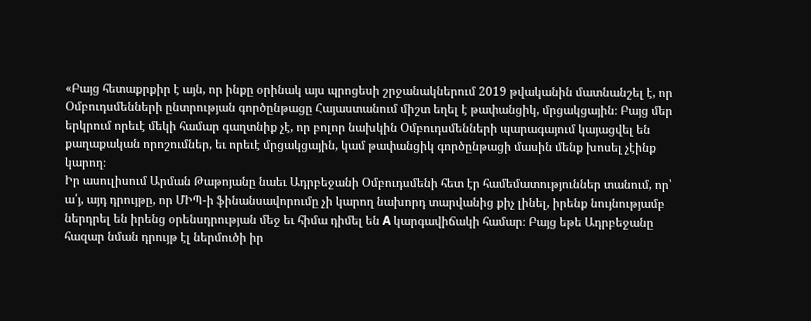«Բայց հետաքրքիր է այն, որ ինքը օրինակ այս պրոցեսի շրջանակներում 2019 թվականին մատնանշել է, որ Օմբուդսմենների ընտրության գործընթացը Հայաստանում միշտ եղել է թափանցիկ, մրցակցային։ Բայց մեր երկրում որեւէ մեկի համար գաղտնիք չէ, որ բոլոր նախկին Օմբուդսմենների պարագայում կայացվել են քաղաքական որոշումներ, եւ որեւէ մրցակցային, կամ թափանցիկ գործընթացի մասին մենք խոսել չէինք կարող։
Իր ասուլիսում Արման Թաթոյանը նաեւ Ադրբեջանի Օմբուդսմենի հետ էր համեմատություններ տանում, որ՝ ա՛յ, այդ դրույթը, որ ՄԻՊ-ի ֆինանսավորումը չի կարող նախորդ տարվանից քիչ լինել, իրենք նույնությամբ ներդրել են իրենց օրենսդրության մեջ եւ հիմա դիմել են A կարգավիճակի համար։ Բայց եթե Ադրբեջանը հազար նման դրույթ էլ ներմուծի իր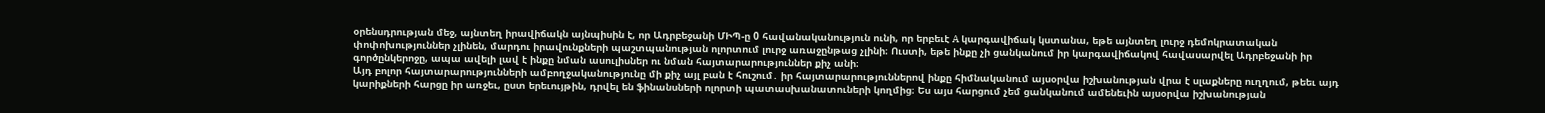օրենսդրության մեջ, այնտեղ իրավիճակն այնպիսին է, որ Ադրբեջանի ՄԻՊ-ը 0 հավանականություն ունի, որ երբեւէ A կարգավիճակ կստանա, եթե այնտեղ լուրջ դեմոկրատական փոփոխություններ չլինեն, մարդու իրավունքների պաշտպանության ոլորտում լուրջ առաջընթաց չլինի։ Ուստի, եթե ինքը չի ցանկանում իր կարգավիճակով հավասարվել Ադրբեջանի իր գործընկերոջը, ապա ավելի լավ է ինքը նման ասուլիսներ ու նման հայտարարություններ քիչ անի։
Այդ բոլոր հայտարարությունների ամբողջականությունը մի քիչ այլ բան է հուշում․ իր հայտարարություններով ինքը հիմնականում այսօրվա իշխանության վրա է սլաքները ուղղում, թեեւ այդ կարիքների հարցը իր առջեւ, ըստ երեւույթին, դրվել են ֆինանսների ոլորտի պատասխանատուների կողմից։ Ես այս հարցում չեմ ցանկանում ամենեւին այսօրվա իշխանության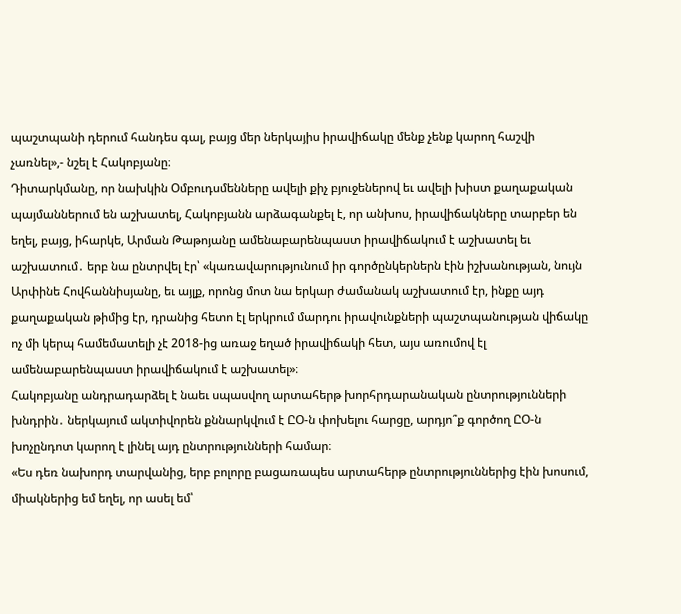պաշտպանի դերում հանդես գալ, բայց մեր ներկայիս իրավիճակը մենք չենք կարող հաշվի չառնել»,- նշել է Հակոբյանը։
Դիտարկմանը, որ նախկին Օմբուդսմենները ավելի քիչ բյուջեներով եւ ավելի խիստ քաղաքական պայմաններում են աշխատել, Հակոբյանն արձագանքել է, որ անխոս, իրավիճակները տարբեր են եղել, բայց, իհարկե, Արման Թաթոյանը ամենաբարենպաստ իրավիճակում է աշխատել եւ աշխատում․ երբ նա ընտրվել էր՝ «կառավարությունում իր գործընկերներն էին իշխանության, նույն Արփինե Հովհաննիսյանը, եւ այլք, որոնց մոտ նա երկար ժամանակ աշխատում էր, ինքը այդ քաղաքական թիմից էր, դրանից հետո էլ երկրում մարդու իրավունքների պաշտպանության վիճակը ոչ մի կերպ համեմատելի չէ 2018-ից առաջ եղած իրավիճակի հետ, այս առումով էլ ամենաբարենպաստ իրավիճակում է աշխատել»։
Հակոբյանը անդրադարձել է նաեւ սպասվող արտահերթ խորհրդարանական ընտրությունների խնդրին․ ներկայում ակտիվորեն քննարկվում է ԸՕ-ն փոխելու հարցը, արդյո՞ք գործող ԸՕ-ն խոչընդոտ կարող է լինել այդ ընտրությունների համար։
«Ես դեռ նախորդ տարվանից, երբ բոլորը բացառապես արտահերթ ընտրություններից էին խոսում, միակներից եմ եղել, որ ասել եմ՝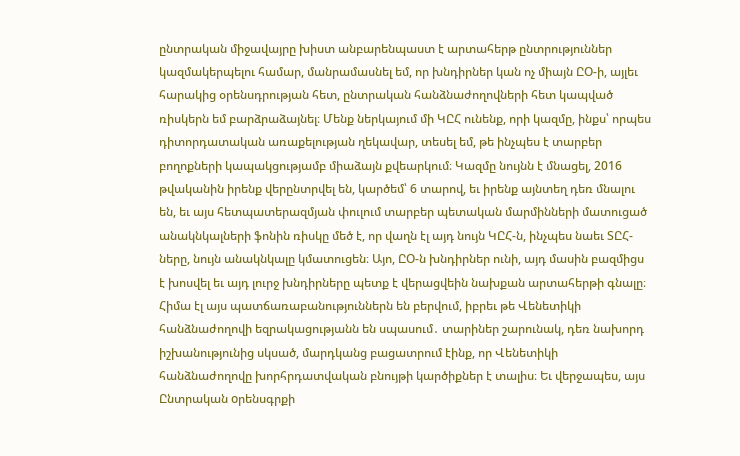ընտրական միջավայրը խիստ անբարենպաստ է արտահերթ ընտրություններ կազմակերպելու համար, մանրամասնել եմ, որ խնդիրներ կան ոչ միայն ԸՕ-ի, այլեւ հարակից օրենսդրության հետ, ընտրական հանձնաժողովների հետ կապված ռիսկերն եմ բարձրաձայնել։ Մենք ներկայում մի ԿԸՀ ունենք, որի կազմը, ինքս՝ որպես դիտորդատական առաքելության ղեկավար, տեսել եմ, թե ինչպես է տարբեր բողոքների կապակցությամբ միաձայն քվեարկում։ Կազմը նույնն է մնացել, 2016 թվականին իրենք վերընտրվել են, կարծեմ՝ 6 տարով, եւ իրենք այնտեղ դեռ մնալու են, եւ այս հետպատերազմյան փուլում տարբեր պետական մարմինների մատուցած անակնկալների ֆոնին ռիսկը մեծ է, որ վաղն էլ այդ նույն ԿԸՀ-ն, ինչպես նաեւ ՏԸՀ-ները, նույն անակնկալը կմատուցեն։ Այո, ԸՕ-ն խնդիրներ ունի, այդ մասին բազմիցս է խոսվել եւ այդ լուրջ խնդիրները պետք է վերացվեին նախքան արտահերթի գնալը։ Հիմա էլ այս պատճառաբանություններն են բերվում, իբրեւ թե Վենետիկի հանձնաժողովի եզրակացությանն են սպասում․ տարիներ շարունակ, դեռ նախորդ իշխանությունից սկսած, մարդկանց բացատրում էինք, որ Վենետիկի հանձնաժողովը խորհրդատվական բնույթի կարծիքներ է տալիս։ Եւ վերջապես, այս Ընտրական oրենսգրքի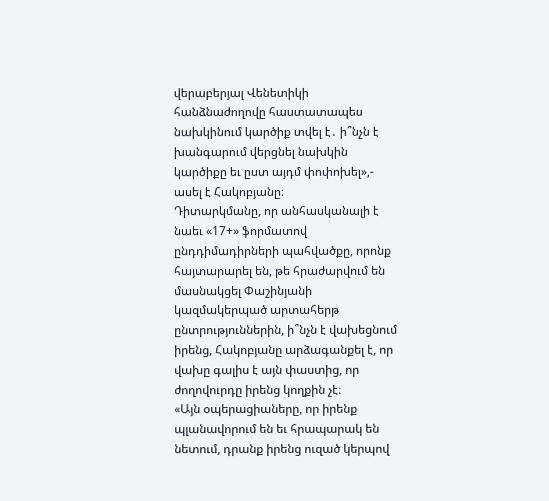վերաբերյալ Վենետիկի հանձնաժողովը հաստատապես նախկինում կարծիք տվել է․ ի՞նչն է խանգարում վերցնել նախկին կարծիքը եւ ըստ այդմ փոփոխել»,- ասել է Հակոբյանը։
Դիտարկմանը, որ անհասկանալի է նաեւ «17+» ֆորմատով ընդդիմադիրների պահվածքը, որոնք հայտարարել են, թե հրաժարվում են մասնակցել Փաշինյանի կազմակերպած արտահերթ ընտրություններին, ի՞նչն է վախեցնում իրենց, Հակոբյանը արձագանքել է, որ վախը գալիս է այն փաստից, որ ժողովուրդը իրենց կողքին չէ։
«Այն օպերացիաները, որ իրենք պլանավորում են եւ հրապարակ են նետում, դրանք իրենց ուզած կերպով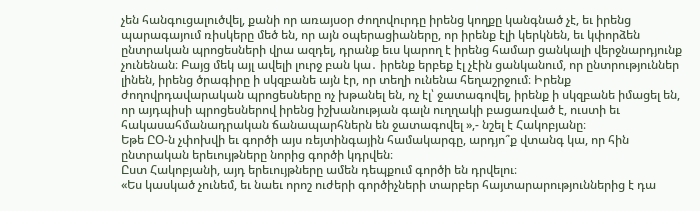չեն հանգուցալուծվել, քանի որ առայսօր ժողովուրդը իրենց կողքը կանգնած չէ, եւ իրենց պարագայում ռիսկերը մեծ են, որ այն օպերացիաները, որ իրենք էլի կերկնեն, եւ կփորձեն ընտրական պրոցեսների վրա ազդել, դրանք եւս կարող է իրենց համար ցանկալի վերջնարդյունք չունենան։ Բայց մեկ այլ ավելի լուրջ բան կա․ իրենք երբեք էլ չէին ցանկանում, որ ընտրություններ լինեն, իրենց ծրագիրը ի սկզբանե այն էր, որ տեղի ունենա հեղաշրջում։ Իրենք ժողովրդավարական պրոցեսները ոչ խթանել են, ոչ էլ՝ ջատագովել, իրենք ի սկզբանե իմացել են, որ այդպիսի պրոցեսներով իրենց իշխանության գալն ուղղակի բացառված է, ուստի եւ հակասահմանադրական ճանապարհներն են ջատագովել »,- նշել է Հակոբյանը։
Եթե ԸՕ-ն չփոխվի եւ գործի այս ռեյտինգային համակարգը, արդյո՞ք վտանգ կա, որ հին ընտրական երեւույթները նորից գործի կդրվեն։
Ըստ Հակոբյանի, այդ երեւույթները ամեն դեպքում գործի են դրվելու։
«Ես կասկած չունեմ, եւ նաեւ որոշ ուժերի գործիչների տարբեր հայտարարություններից է դա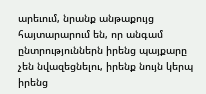արեւում, նրանք անթաքույց հայտարարում են, որ անգամ ընտրություններն իրենց պայքարը չեն նվազեցնելու, իրենք նույն կերպ իրենց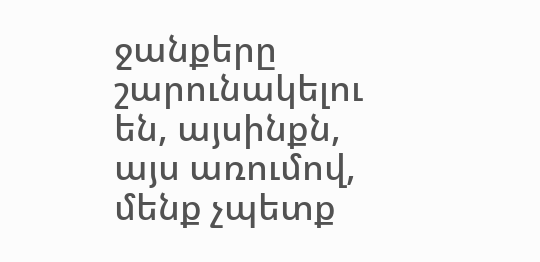ջանքերը շարունակելու են, այսինքն, այս առումով, մենք չպետք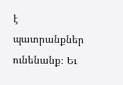է պատրանքներ ունենանք։ Եւ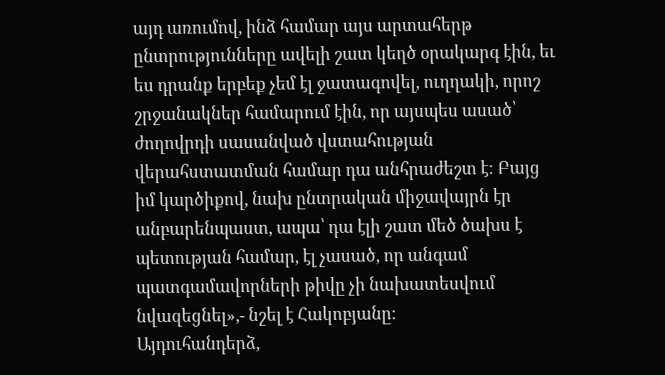այդ առումով, ինձ համար այս արտահերթ ընտրությունները ավելի շատ կեղծ օրակարգ էին, եւ ես դրանք երբեք չեմ էլ ջատագովել, ուղղակի, որոշ շրջանակներ համարում էին, որ այսպես ասած՝ ժողովրդի սասանված վստահության վերահստատման համար դա անհրաժեշտ է։ Բայց իմ կարծիքով, նախ ընտրական միջավայրն էր անբարենպաստ, ապա՝ դա էլի շատ մեծ ծախս է պետության համար, էլ չասած, որ անգամ պատգամավորների թիվը չի նախատեսվում նվազեցնել»,- նշել է Հակոբյանը։
Այդուհանդերձ,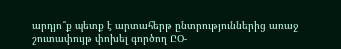արդյո՞ք պետք է արտահերթ ընտրություններից առաջ շուտափույթ փոխել գործող ԸՕ-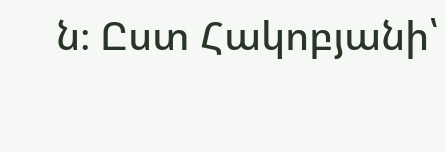ն։ Ըստ Հակոբյանի՝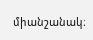միանշանակ։